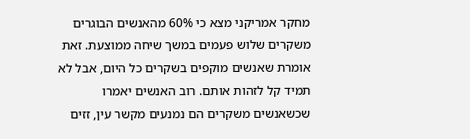מחקר אמריקני מצא כי 60% מהאנשים הבוגרים משקרים שלוש פעמים במשך שיחה ממוצעת. זאת אומרת שאנשים מוקפים בשקרים כל היום, אבל לא תמיד קל לזהות אותם. רוב האנשים יאמרו שכשאנשים משקרים הם נמנעים מקשר עין, זזים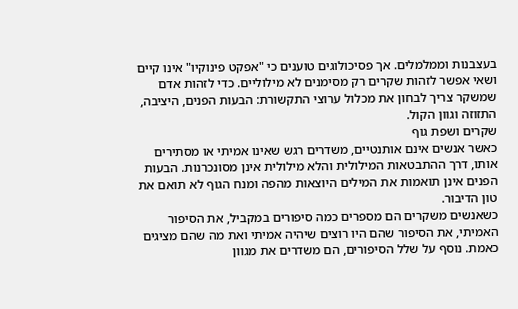בעצבנות וממלמלים. אך פסיכולוגים טוענים כי "אפקט פינוקיו" אינו קיים ושאי אפשר לזהות שקרים רק מסימנים לא מילוליים. כדי לזהות אדם שמשקר צריך לבחון את מכלול ערוצי התקשורת: הבעות הפנים, היציבה, התזוזה וגוון הקול.
שקרים ושפת גוף
כאשר אנשים אינם אותנטיים, משדרים רגש שאינו אמיתי או מסתירים אותו, דרך ההתבטאות המילולית והלא מילולית אינן מסונכרנות. הבעות הפנים אינן תואמות את המילים היוצאות מהפה ומנח הגוף לא תואם את טון הדיבור.
כשאנשים משקרים הם מספרים כמה סיפורים במקביל, את הסיפור האמיתי, את הסיפור שהם היו רוצים שיהיה אמיתי ואת מה שהם מציגים כאמת. נוסף על שלל הסיפורים, הם משדרים את מגוון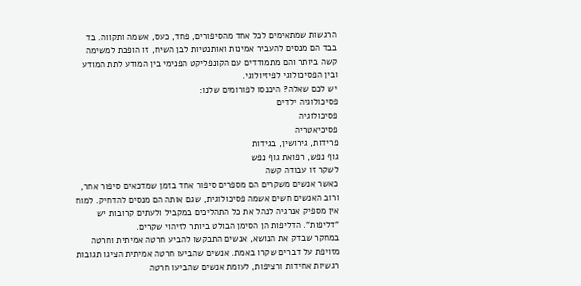הרגשות שמתאימים לכל אחד מהסיפורים, פחד, כעס, אשמה ותקווה. בד בבד הם מנסים להעביר אמינות ואותנטיות לבן השיח, זו הופכת למשימה קשה ביותר והם מתמודדים עם הקונפליקט הפנימי בין המודע לתת המודע ובין הפסיכולוגי לפיזיולוגי.
יש לכם שאלה? היכנסו לפורומים שלנו:
פסיכולוגיה ילדים
פסיכולוגיה
פסיכיאטריה
פרידות, גירושין, בגידות
גוף נפש, רפואת גוף נפש
לשקר זו עבודה קשה
כאשר אנשים משקרים הם מספרים סיפור אחד בזמן שמדכאים סיפור אחר, ורוב האנשים חשים אשמה פסיכולוגית, שגם אותה הם מנסים להדחיק. למוח אין מספיק אנרגיה לנהל את כל התהליכים במקביל ולעתים קרובות יש "דליפות". הדליפות הן הסימן הבולט ביותר לזיהוי שקרים.
במחקר שבדק את הנושא, אנשים התבקשו להביע חרטה אמיתית וחרטה מזויפת על דברים שקרו באמת. אנשים שהביעו חרטה אמיתית הציגו תגובות רגשיות אחידות ורציפות, לעומת אנשים שהביעו חרטה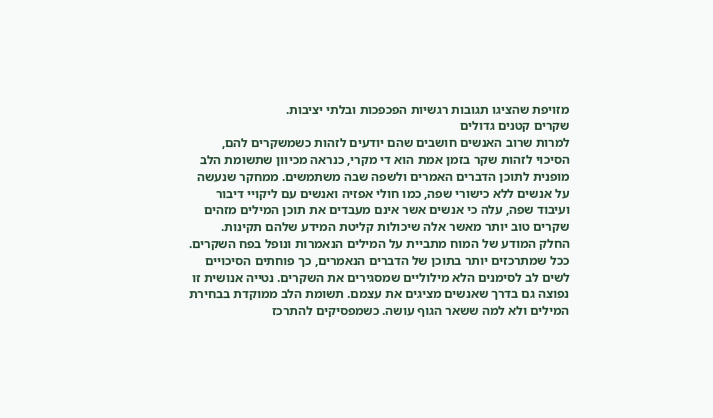מזויפת שהציגו תגובות רגשיות הפכפכות ובלתי יציבות.
שקרים קטנים גדולים
למרות שרוב האנשים חושבים שהם יודעים לזהות כשמשקרים להם, הסיכוי לזהות שקר בזמן אמת הוא די מקרי, כנראה מכיוון שתשומת הלב מופנית לתוכן הדברים האמרים ולשפה שבה משתמשים. ממחקר שנעשה על אנשים ללא כישורי שפה, כמו חולי אפזיה ואנשים עם ליקויי דיבור ועיבוד שפה, עלה כי אנשים אשר אינם מעבדים את תוכן המילים מזהים שקרים טוב יותר מאשר אלה שיכולות קליטת המידע שלהם תקינות.
החלק המודע של המוח מתביית על המילים הנאמרות ונופל בפח השקרים. ככל שמתרכזים יותר בתוכן של הדברים הנאמרים, כך פוחתים הסיכויים לשים לב לסימנים הלא מילוליים שמסגירים את השקרים. נטייה אנושית זו נפוצה גם בדרך שאנשים מציגים את עצמם. תשומת הלב ממוקדת בבחירת המילים ולא למה ששאר הגוף עושה. כשמפסיקים להתרכז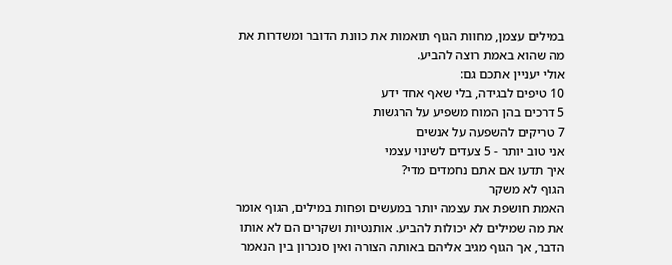במילים עצמן, מחוות הגוף תואמות את כוונת הדובר ומשדרות את מה שהוא באמת רוצה להביע.
אולי יעניין אתכם גם:
10 טיפים לבגידה, בלי שאף אחד ידע
5 דרכים בהן המוח משפיע על הרגשות
7 טריקים להשפעה על אנשים
אני טוב יותר - 5 צעדים לשינוי עצמי
איך תדעו אם אתם נחמדים מדי?
הגוף לא משקר
האמת חושפת את עצמה יותר במעשים ופחות במילים, הגוף אומר את מה שמילים לא יכולות להביע. אותנטיות ושקרים הם לא אותו הדבר, אך הגוף מגיב אליהם באותה הצורה ואין סנכרון בין הנאמר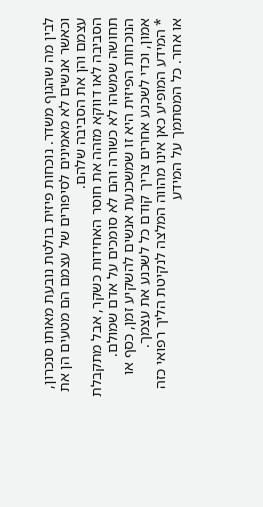לבין מה שהגוף משדר. נוכחות פיזית בולטת נובעת מאותו סנכרון, וכאשר אנשים לא מאמינים לסיפורים של עצמם הם מטעים הן את עצמם והן את הסביבה שלהם.
הסביבה לאו דווקא מזהה את חוסר האחידות כשקר, אבל מתקבלת תחושה שמשהו לא כשורה והם לא סומכים על אדם שמולם. הנוכחות הפיזית היא זו שמשכנעת אנשים להשקיע זמן, כסף או אמון, וכדי לשכנע אחרים צריך קודם כל לשכנע את עצמך.
* המידע המופיע כאן אינו מהווה המלצה לנקיטת הליך רפואי כזה או אחר. כל המסתמך על המידע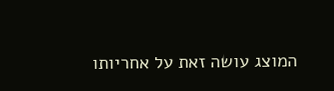המוצג עושה זאת על אחריותו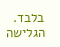בלבד. הגלישה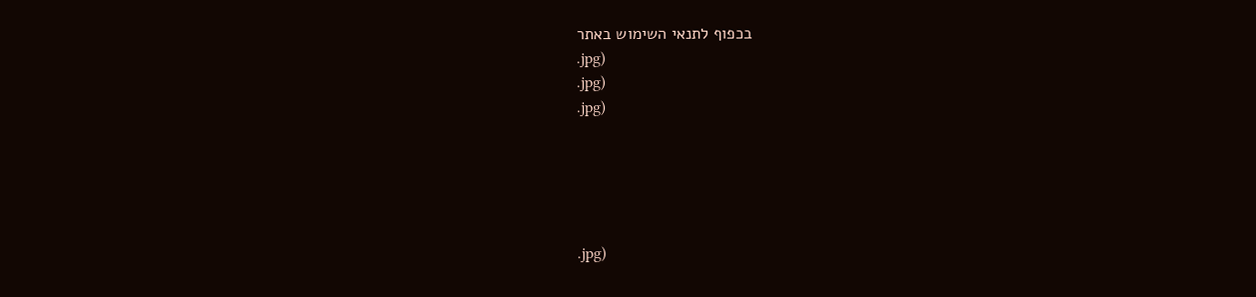בכפוף לתנאי השימוש באתר
.jpg)
.jpg)
.jpg)





.jpg)